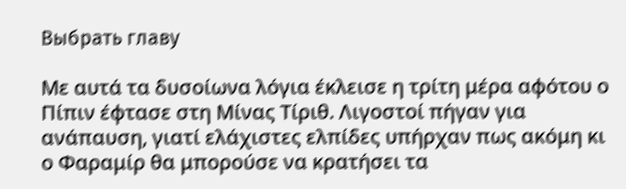Выбрать главу

Με αυτά τα δυσοίωνα λόγια έκλεισε η τρίτη μέρα αφότου ο Πίπιν έφτασε στη Μίνας Τίριθ. Λιγοστοί πήγαν για ανάπαυση, γιατί ελάχιστες ελπίδες υπήρχαν πως ακόμη κι ο Φαραμίρ θα μπορούσε να κρατήσει τα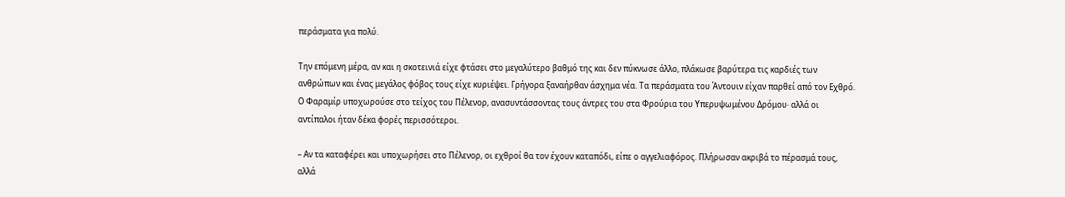περάσματα για πολύ.

Την επόμενη μέρα, αν και η σκοτεινιά είχε φτάσει στο μεγαλύτερο βαθμό της και δεν πύκνωσε άλλο, πλάκωσε βαρύτερα τις καρδιές των ανθρώπων και ένας μεγάλος φόβος τους είχε κυριέψει. Γρήγορα ξαναήρθαν άσχημα νέα. Τα περάσματα του Άντουιν είχαν παρθεί από τον Εχθρό. Ο Φαραμίρ υποχωρούσε στο τείχος του Πέλενορ, ανασυντάσσοντας τους άντρες του στα Φρούρια του Υπερυψωμένου Δρόμου· αλλά οι αντίπαλοι ήταν δέκα φορές περισσότεροι.

– Αν τα καταφέρει και υποχωρήσει στο Πέλενορ, οι εχθροί θα τον έχουν καταπόδι, είπε ο αγγελιαφόρος. Πλήρωσαν ακριβά το πέρασμά τους, αλλά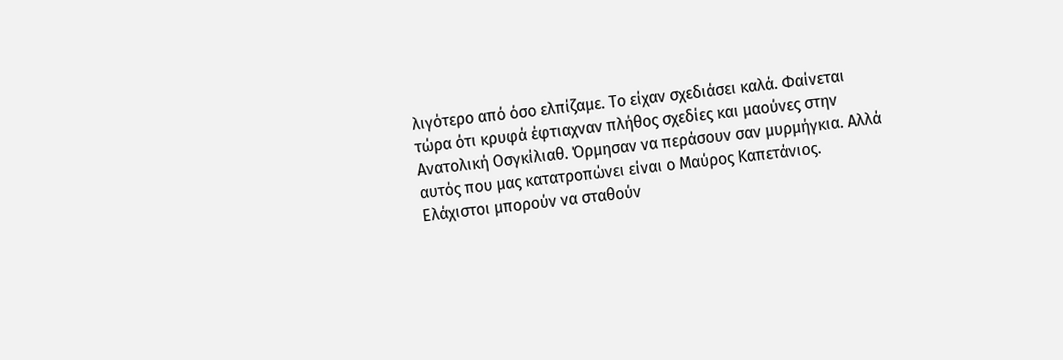λιγότερο από όσο ελπίζαμε. Το είχαν σχεδιάσει καλά. Φαίνεται τώρα ότι κρυφά έφτιαχναν πλήθος σχεδίες και μαούνες στην Ανατολική Οσγκίλιαθ. Όρμησαν να περάσουν σαν μυρμήγκια. Αλλά αυτός που μας κατατροπώνει είναι ο Μαύρος Καπετάνιος. Ελάχιστοι μπορούν να σταθούν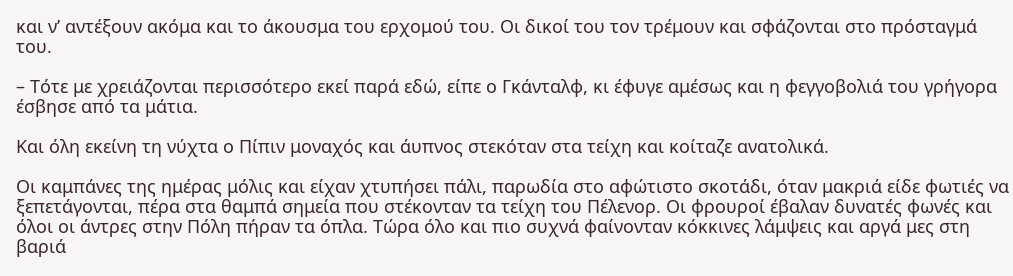και ν’ αντέξουν ακόμα και το άκουσμα του ερχομού του. Οι δικοί του τον τρέμουν και σφάζονται στο πρόσταγμά του.

– Τότε με χρειάζονται περισσότερο εκεί παρά εδώ, είπε ο Γκάνταλφ, κι έφυγε αμέσως και η φεγγοβολιά του γρήγορα έσβησε από τα μάτια.

Και όλη εκείνη τη νύχτα ο Πίπιν μοναχός και άυπνος στεκόταν στα τείχη και κοίταζε ανατολικά.

Οι καμπάνες της ημέρας μόλις και είχαν χτυπήσει πάλι, παρωδία στο αφώτιστο σκοτάδι, όταν μακριά είδε φωτιές να ξεπετάγονται, πέρα στα θαμπά σημεία που στέκονταν τα τείχη του Πέλενορ. Οι φρουροί έβαλαν δυνατές φωνές και όλοι οι άντρες στην Πόλη πήραν τα όπλα. Τώρα όλο και πιο συχνά φαίνονταν κόκκινες λάμψεις και αργά μες στη βαριά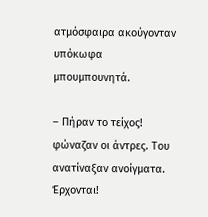ατμόσφαιρα ακούγονταν υπόκωφα μπουμπουνητά.

– Πήραν το τείχος! φώναζαν οι άντρες. Του ανατίναξαν ανοίγματα. Έρχονται!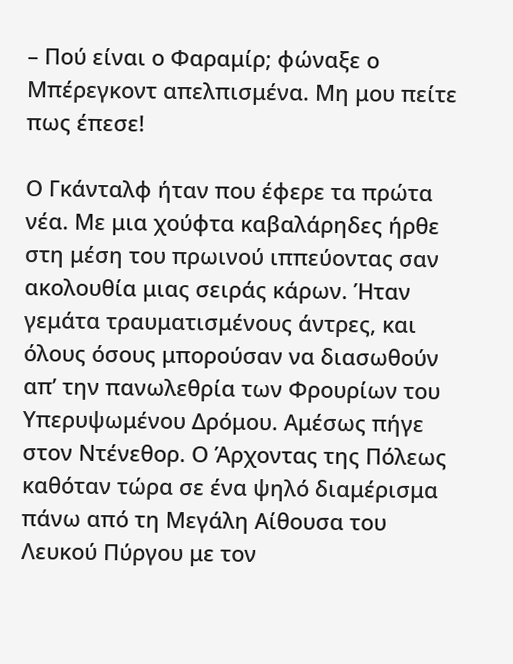– Πού είναι ο Φαραμίρ; φώναξε ο Μπέρεγκοντ απελπισμένα. Μη μου πείτε πως έπεσε!

Ο Γκάνταλφ ήταν που έφερε τα πρώτα νέα. Με μια χούφτα καβαλάρηδες ήρθε στη μέση του πρωινού ιππεύοντας σαν ακολουθία μιας σειράς κάρων. Ήταν γεμάτα τραυματισμένους άντρες, και όλους όσους μπορούσαν να διασωθούν απ’ την πανωλεθρία των Φρουρίων του Υπερυψωμένου Δρόμου. Αμέσως πήγε στον Ντένεθορ. Ο Άρχοντας της Πόλεως καθόταν τώρα σε ένα ψηλό διαμέρισμα πάνω από τη Μεγάλη Αίθουσα του Λευκού Πύργου με τον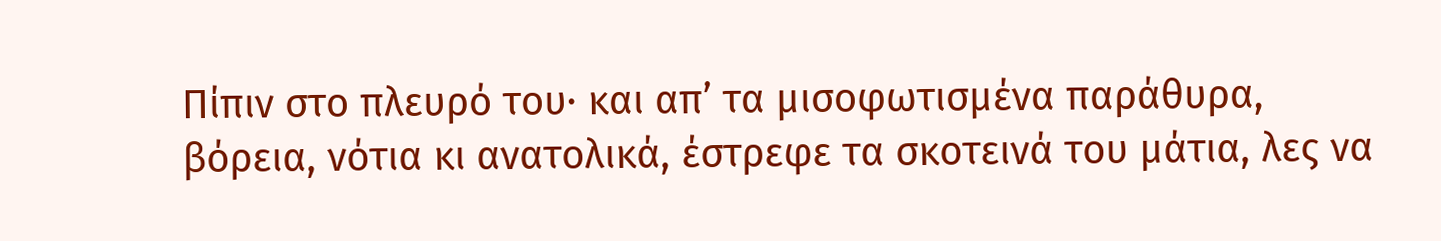Πίπιν στο πλευρό του· και απ’ τα μισοφωτισμένα παράθυρα, βόρεια, νότια κι ανατολικά, έστρεφε τα σκοτεινά του μάτια, λες να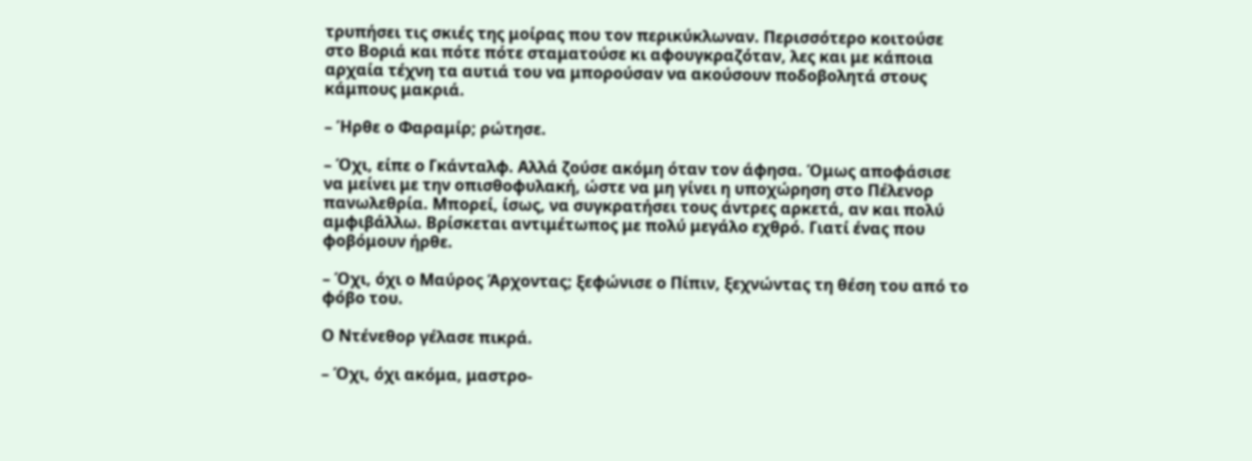τρυπήσει τις σκιές της μοίρας που τον περικύκλωναν. Περισσότερο κοιτούσε στο Βοριά και πότε πότε σταματούσε κι αφουγκραζόταν, λες και με κάποια αρχαία τέχνη τα αυτιά του να μπορούσαν να ακούσουν ποδοβολητά στους κάμπους μακριά.

– Ήρθε ο Φαραμίρ; ρώτησε.

– Όχι, είπε ο Γκάνταλφ. Αλλά ζούσε ακόμη όταν τον άφησα. Όμως αποφάσισε να μείνει με την οπισθοφυλακή, ώστε να μη γίνει η υποχώρηση στο Πέλενορ πανωλεθρία. Μπορεί, ίσως, να συγκρατήσει τους άντρες αρκετά, αν και πολύ αμφιβάλλω. Βρίσκεται αντιμέτωπος με πολύ μεγάλο εχθρό. Γιατί ένας που φοβόμουν ήρθε.

– Όχι, όχι ο Μαύρος Άρχοντας; ξεφώνισε ο Πίπιν, ξεχνώντας τη θέση του από το φόβο του.

Ο Ντένεθορ γέλασε πικρά.

– Όχι, όχι ακόμα, μαστρο-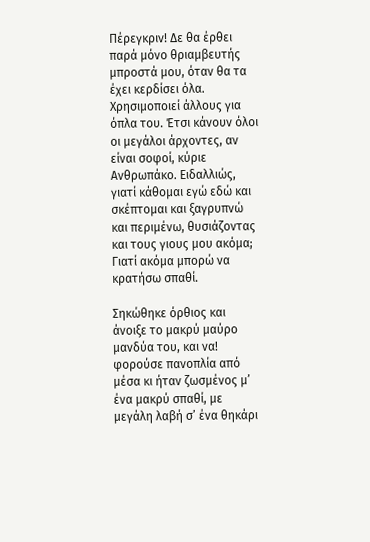Πέρεγκριν! Δε θα έρθει παρά μόνο θριαμβευτής μπροστά μου, όταν θα τα έχει κερδίσει όλα. Χρησιμοποιεί άλλους για όπλα του. Έτσι κάνουν όλοι οι μεγάλοι άρχοντες, αν είναι σοφοί, κύριε Ανθρωπάκο. Ειδαλλιώς, γιατί κάθομαι εγώ εδώ και σκέπτομαι και ξαγρυπνώ και περιμένω, θυσιάζοντας και τους γιους μου ακόμα; Γιατί ακόμα μπορώ να κρατήσω σπαθί.

Σηκώθηκε όρθιος και άνοιξε το μακρύ μαύρο μανδύα του, και να! φορούσε πανοπλία από μέσα κι ήταν ζωσμένος μ’ ένα μακρύ σπαθί, με μεγάλη λαβή σ’ ένα θηκάρι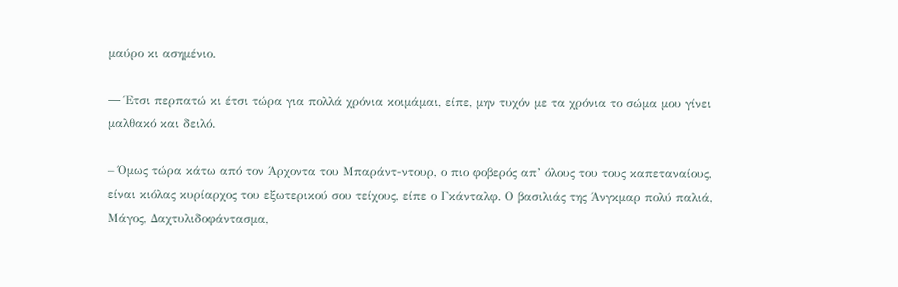μαύρο κι ασημένιο.

― Έτσι περπατώ κι έτσι τώρα για πολλά χρόνια κοιμάμαι, είπε, μην τυχόν με τα χρόνια το σώμα μου γίνει μαλθακό και δειλό.

– Όμως τώρα κάτω από τον Άρχοντα του Μπαράντ-ντουρ, ο πιο φοβερός απ’ όλους του τους καπεταναίους, είναι κιόλας κυρίαρχος του εξωτερικού σου τείχους, είπε ο Γκάνταλφ. Ο βασιλιάς της Άνγκμαρ πολύ παλιά, Μάγος, Δαχτυλιδοφάντασμα,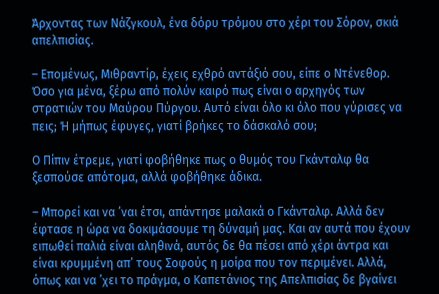Άρχοντας των Νάζγκουλ, ένα δόρυ τρόμου στο χέρι του Σόρον, σκιά απελπισίας.

– Επομένως, Μιθραντίρ, έχεις εχθρό αντάξιό σου, είπε ο Ντένεθορ. Όσο για μένα, ξέρω από πολύν καιρό πως είναι ο αρχηγός των στρατιών του Μαύρου Πύργου. Αυτό είναι όλο κι όλο που γύρισες να πεις; Ή μήπως έφυγες, γιατί βρήκες το δάσκαλό σου;

Ο Πίπιν έτρεμε, γιατί φοβήθηκε πως ο θυμός του Γκάνταλφ θα ξεσπούσε απότομα, αλλά φοβήθηκε άδικα.

– Μπορεί και να ’ναι έτσι, απάντησε μαλακά ο Γκάνταλφ. Αλλά δεν έφτασε η ώρα να δοκιμάσουμε τη δύναμή μας. Και αν αυτά που έχουν ειπωθεί παλιά είναι αληθινά, αυτός δε θα πέσει από χέρι άντρα και είναι κρυμμένη απ’ τους Σοφούς η μοίρα που τον περιμένει. Αλλά, όπως και να ’χει το πράγμα, ο Καπετάνιος της Απελπισίας δε βγαίνει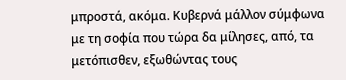μπροστά, ακόμα. Κυβερνά μάλλον σύμφωνα με τη σοφία που τώρα δα μίλησες, από, τα μετόπισθεν, εξωθώντας τους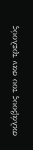σκλάβους του σαν τρελούς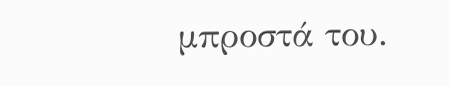μπροστά του.